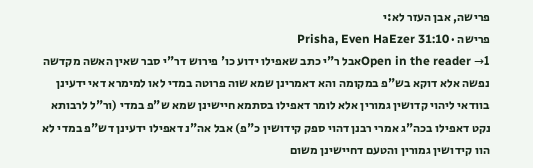פרישה, אבן העזר לא:י
פרישה · Prisha, Even HaEzer 31:10
Open in the reader →1אבל ר"י כתב שאפילו ידוע כו' פירוש דר"י סבר שאין האשה מקדשה נפשה אלא דוקא בש"פ במקומה והא דאמרינן שמא שוה פרוטה במדי לאו למימרא דאי ידעינן בוודאי ליהוי קדושין גמורין אלא לומר דאפילו בסתמא חיישינן שמא ש"פ במדי (ור"ל לרבותא נקט דאפילו בכה"ג אמרי רבנן דהוי ספק קידושין כ"פ) אבל אה"נ דאפילו ידעינן דש"פ במדי לא הוו קידושין גמורין והטעם דחיישינן משום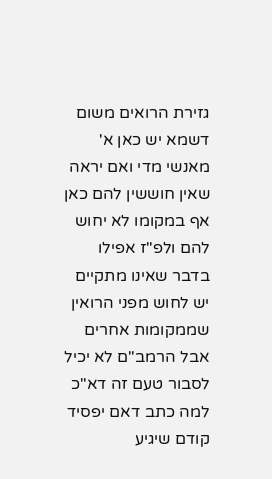גזירת הרואים משום דשמא יש כאן א' מאנשי מדי ואם יראה שאין חוששין להם כאן אף במקומו לא יחוש להם ולפ"ז אפילו בדבר שאינו מתקיים יש לחוש מפני הרואין שממקומות אחרים אבל הרמב"ם לא יכיל לסבור טעם זה דא"כ למה כתב דאם יפסיד קודם שיגיע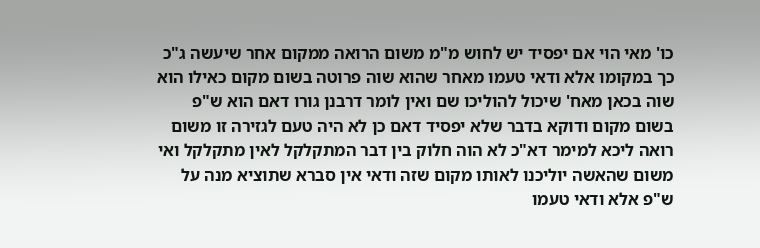כו' מאי הוי אם יפסיד יש לחוש מ"מ משום הרואה ממקום אחר שיעשה ג"כ כך במקומו אלא ודאי טעמו מאחר שהוא שוה פרוטה בשום מקום כאילו הוא שוה בכאן מאח' שיכול להוליכו שם ואין לומר דרבנן גורו דאם הוא ש"פ בשום מקום ודוקא בדבר שלא יפסיד דאם כן לא היה טעם לגזירה זו משום רואה ליכא למימר דא"כ לא הוה חלוק בין דבר המתקלקל לאין מתקלקל ואי משום שהאשה יוליכנו לאותו מקום שזה ודאי אין סברא שתוציא מנה על ש"פ אלא ודאי טעמו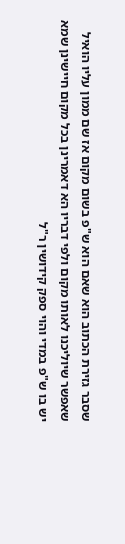שסבר גזירת הכתוב הוא שאם הוא ש"פ בשום מקום אז שם ממון עליו הואיל שאפשר שיוליכנו לאותו מקום ולפי דבריו הא דאמרינן בכל מקום חיישינן שמא יש בו ש"פ במדי והוי ספק קידושין ר"ל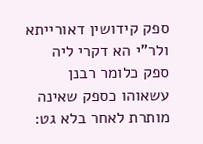ספק קידושין דאורייתא ולר"י הא דקרי ליה ספק כלומר רבנן עשאוהו כספק שאינה מותרת לאחר בלא גט: